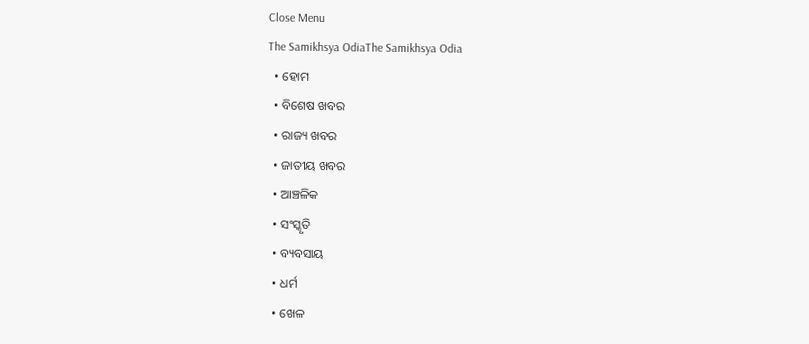Close Menu
The Samikhsya OdiaThe Samikhsya Odia
  • ହୋମ
  • ବିଶେଷ ଖବର
  • ରାଜ୍ୟ ଖବର
  • ଜାତୀୟ ଖବର
  • ଆଞ୍ଚଳିକ
  • ସଂସ୍କୃତି
  • ବ୍ୟବସାୟ
  • ଧର୍ମ
  • ଖେଳ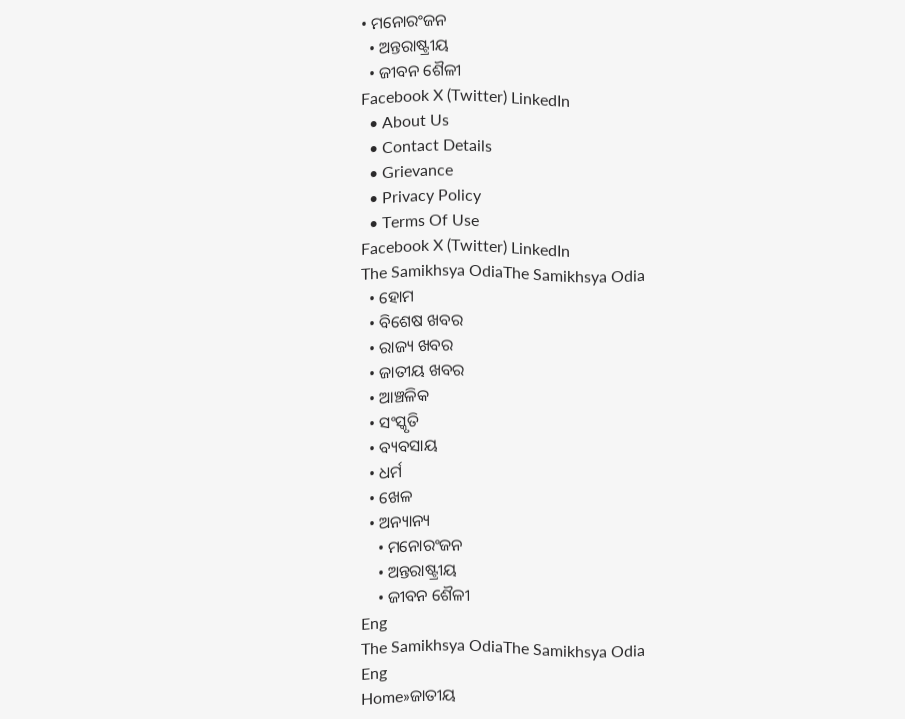• ମନୋରଂଜନ
  • ଅନ୍ତରାଷ୍ଟ୍ରୀୟ
  • ଜୀବନ ଶୈଳୀ
Facebook X (Twitter) LinkedIn
  • About Us
  • Contact Details
  • Grievance
  • Privacy Policy
  • Terms Of Use
Facebook X (Twitter) LinkedIn
The Samikhsya OdiaThe Samikhsya Odia
  • ହୋମ
  • ବିଶେଷ ଖବର
  • ରାଜ୍ୟ ଖବର
  • ଜାତୀୟ ଖବର
  • ଆଞ୍ଚଳିକ
  • ସଂସ୍କୃତି
  • ବ୍ୟବସାୟ
  • ଧର୍ମ
  • ଖେଳ
  • ଅନ୍ୟାନ୍ୟ
    • ମନୋରଂଜନ
    • ଅନ୍ତରାଷ୍ଟ୍ରୀୟ
    • ଜୀବନ ଶୈଳୀ
Eng
The Samikhsya OdiaThe Samikhsya Odia
Eng
Home»ଜାତୀୟ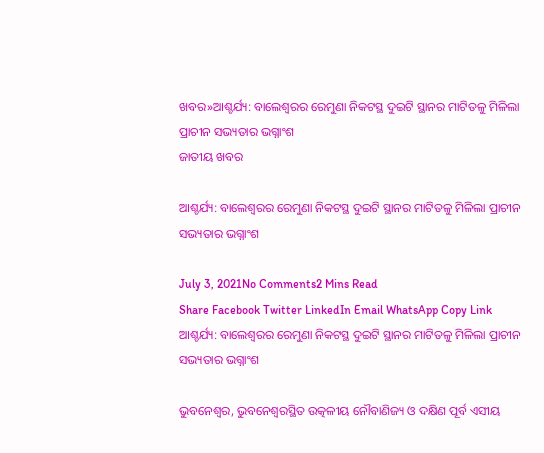ଖବର»ଆଶ୍ଚର୍ଯ୍ୟ: ବାଲେଶ୍ବରର ରେମୁଣା ନିକଟସ୍ଥ ଦୁଇଟି ସ୍ଥାନର ମାଟିତଳୁ ମିଳିଲା ପ୍ରାଚୀନ ସଭ୍ୟତାର ଭଗ୍ନାଂଶ
ଜାତୀୟ ଖବର

ଆଶ୍ଚର୍ଯ୍ୟ: ବାଲେଶ୍ବରର ରେମୁଣା ନିକଟସ୍ଥ ଦୁଇଟି ସ୍ଥାନର ମାଟିତଳୁ ମିଳିଲା ପ୍ରାଚୀନ ସଭ୍ୟତାର ଭଗ୍ନାଂଶ

July 3, 2021No Comments2 Mins Read
Share Facebook Twitter LinkedIn Email WhatsApp Copy Link
ଆଶ୍ଚର୍ଯ୍ୟ: ବାଲେଶ୍ବରର ରେମୁଣା ନିକଟସ୍ଥ ଦୁଇଟି ସ୍ଥାନର ମାଟିତଳୁ ମିଳିଲା ପ୍ରାଚୀନ ସଭ୍ୟତାର ଭଗ୍ନାଂଶ

ଭୁବନେଶ୍ବର, ଭୁବନେଶ୍ବରସ୍ଥିତ ଉତ୍କଳୀୟ ନୌବାଣିଜ୍ୟ ଓ ଦକ୍ଷିଣ ପୂର୍ବ ଏସୀୟ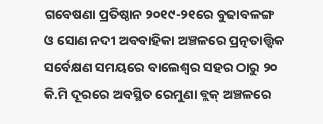ଗବେଷଣା ପ୍ରତିଷ୍ଠାନ ୨୦୧୯-୨୧ରେ ବୁଢାବଳଙ୍ଗ ଓ ସୋଣ ନଦୀ ଅବବାହିକା ଅଞ୍ଚଳରେ ପ୍ରତ୍ନତାତ୍ତ୍ୱିକ ସର୍ବେକ୍ଷଣ ସମୟରେ ବାଲେଶ୍ୱର ସହର ଠାରୁ ୨୦ କି.ମି ଦୂରରେ ଅବସ୍ଥିତ ରେମୁଣା ବ୍ଲକ୍ ଅଞ୍ଚଳରେ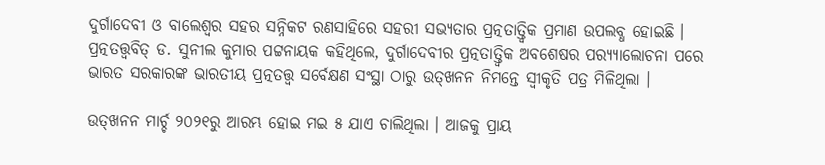ଦୁର୍ଗାଦେବୀ ଓ ବାଲେଶ୍ୱର ସହର ସନ୍ନିକଟ ରଣସାହିରେ ସହରୀ ସଭ୍ୟତାର ପ୍ରତ୍ନତାତ୍ତ୍ୱିକ ପ୍ରମାଣ ଉପଲବ୍ଧ ହୋଇଛି । ପ୍ରତ୍ନତତ୍ତ୍ୱବିତ୍ ଡ. ସୁନୀଲ କୁମାର ପଟ୍ଟନାୟକ କହିଥିଲେ, ଦୁର୍ଗାଦେବୀର ପ୍ରତ୍ନତାତ୍ତ୍ୱିକ ଅବଶେଷର ପର‌୍ୟ୍ୟାଲୋଚନା ପରେ ଭାରତ ସରକାରଙ୍କ ଭାରତୀୟ ପ୍ରତ୍ନତତ୍ତ୍ୱ ସର୍ବେକ୍ଷଣ ସଂସ୍ଥା ଠାରୁ ଉତ୍‌ଖନନ ନିମନ୍ତେ ସ୍ୱୀକୃତି ପତ୍ର ମିଳିଥିଲା ।

ଉତ୍‌ଖନନ ମାର୍ଚ୍ଚ ୨୦୨୧ରୁ ଆରମ୍ଭ ହୋଇ ମଇ ୫ ଯାଏ ଚାଲିଥିଲା । ଆଜକୁ ପ୍ରାୟ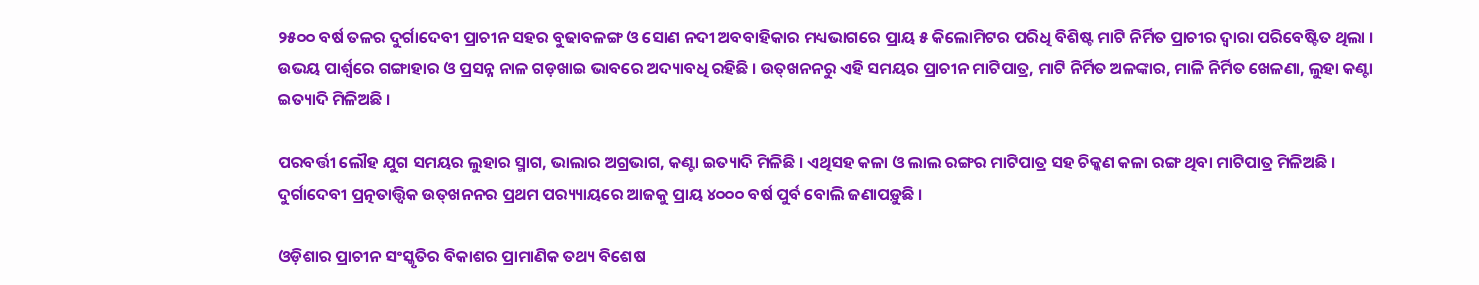୨୫୦୦ ବର୍ଷ ତଳର ଦୁର୍ଗାଦେବୀ ପ୍ରାଚୀନ ସହର ବୁଢାବଳଙ୍ଗ ଓ ସୋଣ ନଦୀ ଅବବାହିକାର ମଧ୍ୟଭାଗରେ ପ୍ରାୟ ୫ କିଲୋମିଟର ପରିଧି ବିଶିଷ୍ଟ ମାଟି ନିର୍ମିତ ପ୍ରାଚୀର ଦ୍ୱାରା ପରିବେଷ୍ଟିତ ଥିଲା । ଉଭୟ ପାର୍ଶ୍ୱରେ ଗଙ୍ଗାହାର ଓ ପ୍ରସନ୍ନ ନାଳ ଗଡ଼ଖାଇ ଭାବରେ ଅଦ୍ୟାବଧି ରହିଛି । ଉତ୍‌ଖନନରୁ ଏହି ସମୟର ପ୍ରାଚୀନ ମାଟିପାତ୍ର, ମାଟି ନିର୍ମିତ ଅଳଙ୍କାର, ମାଳି ନିର୍ମିତ ଖେଳଣା, ଲୁହା କଣ୍ଟା ଇତ୍ୟାଦି ମିଳିଅଛି ।

ପରବର୍ତ୍ତୀ ଲୌହ ଯୁଗ ସମୟର ଲୁହାର ସ୍ମାଗ, ଭାଲାର ଅଗ୍ରଭାଗ, କଣ୍ଟା ଇତ୍ୟାଦି ମିଳିଛି । ଏଥିସହ କଳା ଓ ଲାଲ ରଙ୍ଗର ମାଟିପାତ୍ର ସହ ଚିକ୍କଣ କଳା ରଙ୍ଗ ଥିବା ମାଟିପାତ୍ର ମିଳିଅଛି । ଦୁର୍ଗାଦେବୀ ପ୍ରତ୍ନତାତ୍ତ୍ୱିକ ଉତ୍‌ଖନନର ପ୍ରଥମ ପର‌୍ୟ୍ୟାୟରେ ଆଜକୁ ପ୍ରାୟ ୪୦୦୦ ବର୍ଷ ପୁର୍ବ ବୋଲି ଜଣାପଡ଼ୁଛି ।

ଓଡ଼ିଶାର ପ୍ରାଚୀନ ସଂସ୍କୃତିର ବିକାଶର ପ୍ରାମାଣିକ ତଥ୍ୟ ବିଶେଷ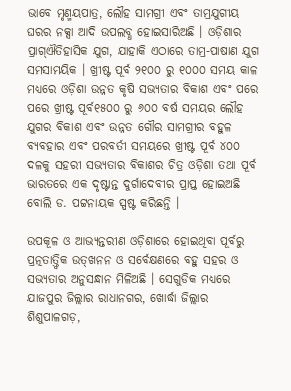ଭାବେ ମୃଣ୍ମୟପାତ୍ର, ଲୌହ ସାମଗ୍ରୀ ଏବଂ ତାମ୍ରଯୁଗୀୟ ଘରର ନକ୍ସା ଆଦି ଉପଲବ୍ଧ ହୋଇସାରିଅଛି । ଓଡ଼ିଶାର ପ୍ରାଗ୍‌ଐତିହାସିକ ଯୁଗ, ଯାହାକି ଏଠାରେ ତାମ୍ର-ପାଷାଣ ଯୁଗ ସମସାମୟିକ । ଖ୍ରୀଷ୍ଟ ପୂର୍ବ ୨୧୦୦ ରୁ ୧୦୦୦ ସମୟ କାଳ ମଧ୍ୟରେ ଓଡ଼ିଶା ଉନ୍ନତ କୃଷି ସଭ୍ୟତାର ବିକାଶ ଏବଂ ପରେ ପରେ ଖ୍ରୀଷ୍ଟ ପୂର୍ବ୧୫୦୦ ରୁ ୬୦୦ ବର୍ଷ ସମୟର ଲୌହ ଯୁଗର ବିକାଶ ଏବଂ ଉନ୍ନତ ଗୌର ସାମଗ୍ରୀର ବହୁଳ ବ୍ୟବହାର ଏବଂ ପରବର୍ତୀ ସମୟରେ ଖ୍ରୀଷ୍ଟ ପୂର୍ବ ୪୦୦ ଦଳକୁ ସହରୀ ସଭ୍ୟତାର ବିକାଶର ଚିତ୍ର ଓଡ଼ିଶା ତଥା ପୂର୍ବ ଭାରତରେ ଏକ ଦୃଷ୍ଟାନ୍ତ ଦୁର୍ଗାଦେବୀର ପ୍ରାପ୍ତ ହୋଇଅଛି ବୋଲି ଡ. ପଟ୍ଟନାୟକ ସ୍ପଷ୍ଟ କରିଛନ୍ତି ।

ଉପକୂଳ ଓ ଆଭ୍ୟନ୍ତରୀଣ ଓଡ଼ିଶାରେ ହୋଇଥିବା ପୂର୍ବରୁ ପ୍ରତ୍ନତାତ୍ତ୍ୱିକ ଉତ୍‌ଖନନ ଓ ସର୍ବେକ୍ଷଣରେ ବହୁ ସହର ଓ ସଭ୍ୟତାର ଅନୁସନ୍ଧାନ ମିଳିଅଛି । ସେଗୁଡିକ ମଧ୍ୟରେ ଯାଜପୁର ଜିଲ୍ଲାର ରାଧାନଗର, ଖୋର୍ଦ୍ଧା ଜିଲ୍ଲାର ଶିଶୁପାଳଗଡ଼,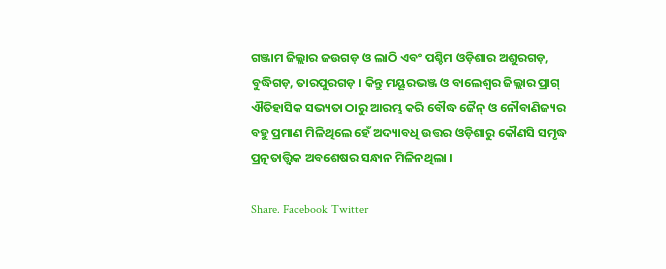ଗଞ୍ଜାମ ଜିଲ୍ଲାର ଜଉଗଡ଼ ଓ ଲାଠି ଏବଂ ପଶ୍ଚିମ ଓଡ଼ିଶାର ଅଶୁରଗଡ଼, ବୁଦ୍ଧିଗଡ଼, ତାରପୁରଗଡ଼ । କିନ୍ତୁ ମୟୂରଭଞ୍ଜ ଓ ବାଲେଶ୍ୱର ଜିଲ୍ଲାର ପ୍ରାଗ୍‌ ଐତିହାସିକ ସଭ୍ୟତା ଠାରୁ ଆରମ୍ଭ କରି ବୌଦ୍ଧ ଜୈନ୍ ଓ ନୌବାଣିଜ୍ୟର ବହୁ ପ୍ରମାଣ ମିଳିଥିଲେ ହେଁ ଅଦ୍ୟାବଧି ଉତ୍ତର ଓଡ଼ିଶାରୁ କୌଣସି ସମୃଦ୍ଧ ପ୍ରତ୍ନତାତ୍ତ୍ୱିକ ଅବଶେଷର ସନ୍ଧାନ ମିଳିନଥିଲା ।

Share. Facebook Twitter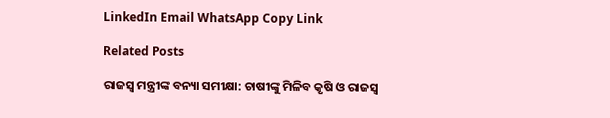LinkedIn Email WhatsApp Copy Link

Related Posts

ରାଜସ୍ବ ମନ୍ତ୍ରୀଙ୍କ ବନ୍ୟା ସମୀକ୍ଷା: ଚାଷୀଙ୍କୁ ମିଳିବ କୃଷି ଓ ରାଜସ୍ୱ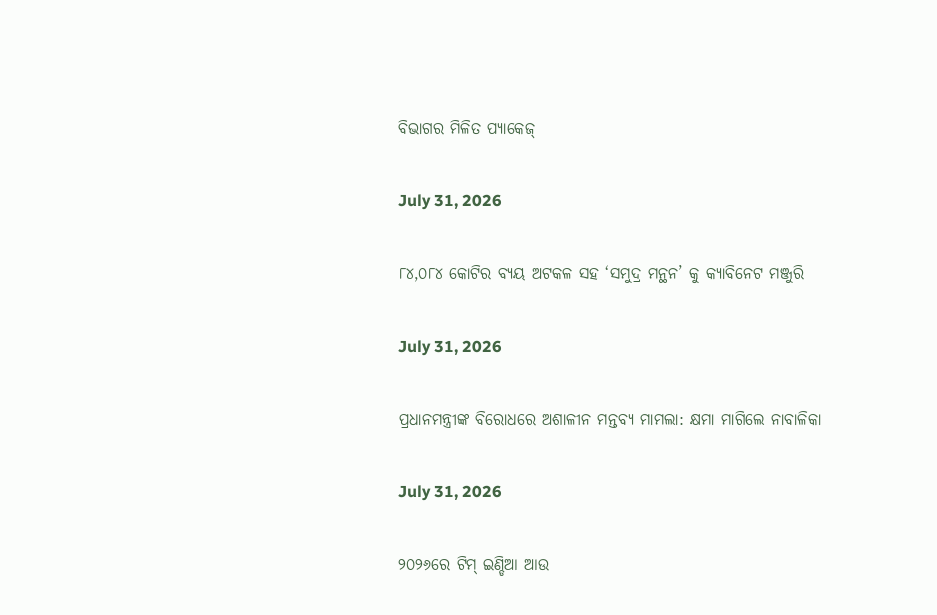ବିଭାଗର ମିଳିତ ପ୍ୟାକେଜ୍

July 31, 2026

୮୪,୦୮୪ କୋଟିର ବ୍ୟୟ ଅଟକଳ ସହ ‘ସମୁଦ୍ର ମନ୍ଥନ’ କୁ କ୍ୟାବିନେଟ ମଞ୍ଜୁରି

July 31, 2026

ପ୍ରଧାନମନ୍ତ୍ରୀଙ୍କ ବିରୋଧରେ ଅଶାଳୀନ ମନ୍ତବ୍ୟ ମାମଲା: କ୍ଷମା ମାଗିଲେ ନାବାଳିକା

July 31, 2026

୨୦୨୬ରେ ଟିମ୍ ଇଣ୍ଡିଆ ଆଉ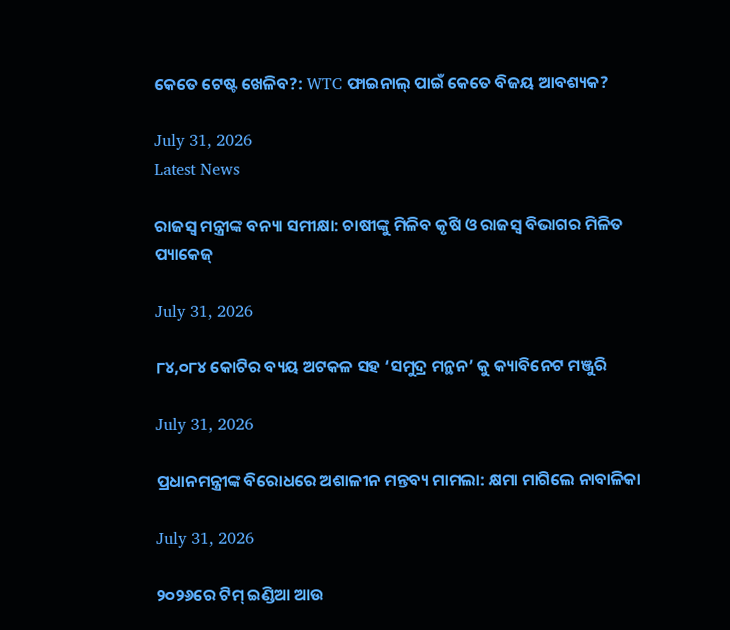କେତେ ଟେଷ୍ଟ ଖେଳିବ?: WTC ଫାଇନାଲ୍ ପାଇଁ କେତେ ବିଜୟ ଆବଶ୍ୟକ?

July 31, 2026
Latest News

ରାଜସ୍ବ ମନ୍ତ୍ରୀଙ୍କ ବନ୍ୟା ସମୀକ୍ଷା: ଚାଷୀଙ୍କୁ ମିଳିବ କୃଷି ଓ ରାଜସ୍ୱ ବିଭାଗର ମିଳିତ ପ୍ୟାକେଜ୍

July 31, 2026

୮୪,୦୮୪ କୋଟିର ବ୍ୟୟ ଅଟକଳ ସହ ‘ସମୁଦ୍ର ମନ୍ଥନ’ କୁ କ୍ୟାବିନେଟ ମଞ୍ଜୁରି

July 31, 2026

ପ୍ରଧାନମନ୍ତ୍ରୀଙ୍କ ବିରୋଧରେ ଅଶାଳୀନ ମନ୍ତବ୍ୟ ମାମଲା: କ୍ଷମା ମାଗିଲେ ନାବାଳିକା

July 31, 2026

୨୦୨୬ରେ ଟିମ୍ ଇଣ୍ଡିଆ ଆଉ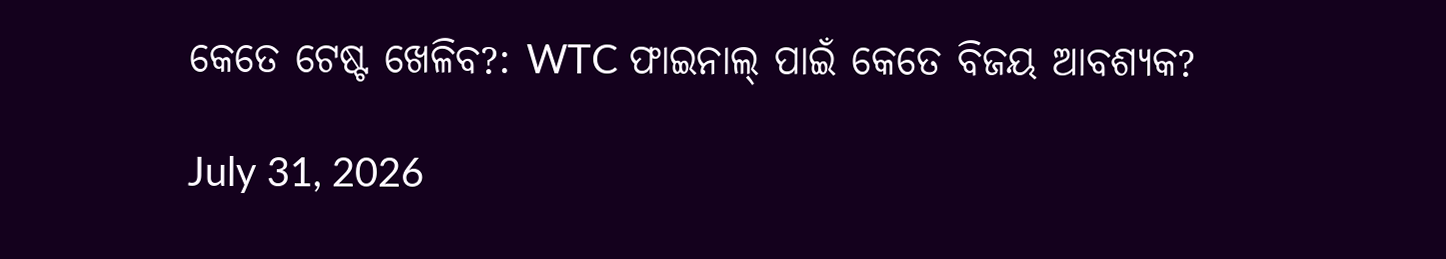କେତେ ଟେଷ୍ଟ ଖେଳିବ?: WTC ଫାଇନାଲ୍ ପାଇଁ କେତେ ବିଜୟ ଆବଶ୍ୟକ?

July 31, 2026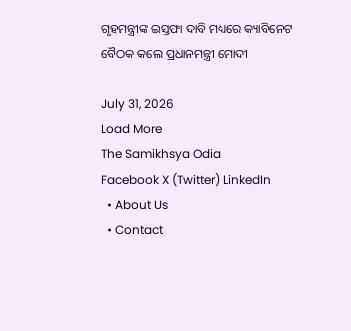ଗୃହମନ୍ତ୍ରୀଙ୍କ ଇସ୍ତଫା ଦାବି ମଧ୍ୟରେ କ୍ୟାବିନେଟ ବୈଠକ କଲେ ପ୍ରଧାନମନ୍ତ୍ରୀ ମୋଦୀ

July 31, 2026
Load More
The Samikhsya Odia
Facebook X (Twitter) LinkedIn
  • About Us
  • Contact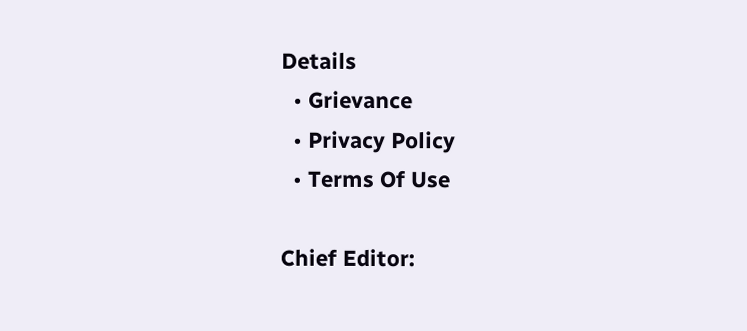Details
  • Grievance
  • Privacy Policy
  • Terms Of Use

Chief Editor: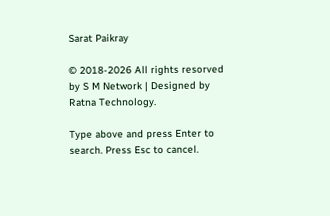Sarat Paikray

© 2018-2026 All rights resorved by S M Network | Designed by Ratna Technology.

Type above and press Enter to search. Press Esc to cancel.